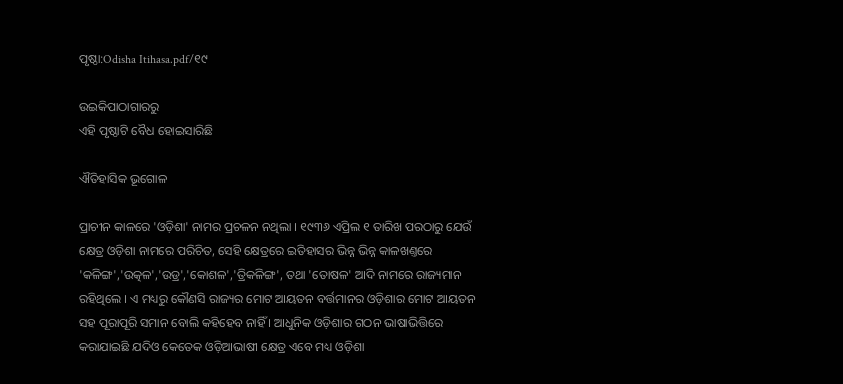ପୃଷ୍ଠା:Odisha Itihasa.pdf/୧୯

ଉଇକିପାଠାଗାର‌ରୁ
ଏହି ପୃଷ୍ଠାଟି ବୈଧ ହୋଇସାରିଛି

ଐତିହାସିକ ଭୂଗୋଳ

ପ୍ରାଚୀନ କାଳରେ 'ଓଡ଼ିଶା' ନାମର ପ୍ରଚଳନ ନଥିଲା । ୧୯୩୬ ଏପ୍ରିଲ ୧ ତାରିଖ ପରଠାରୁ ଯେଉଁ କ୍ଷେତ୍ର ଓଡ଼ିଶା ନାମରେ ପରିଚିତ, ସେହି କ୍ଷେତ୍ରରେ ଇତିହାସର ଭିନ୍ନ ଭିନ୍ନ କାଳଖଣ୍ତରେ 'କଳିଙ୍ଗ','ଉତ୍କଳ','ଉଡ୍ର','କୋଶଳ','ତ୍ରିକଳିଙ୍ଗ', ତଥା 'ତୋଷଳ' ଆଦି ନାମରେ ରାଜ୍ୟମାନ ରହିଥିଲେ । ଏ ମଧ୍ୟରୁ କୌଣସି ରାଜ୍ୟର ମୋଟ ଆୟତନ ବର୍ତ୍ତମାନର ଓଡ଼ିଶାର ମୋଟ ଆୟତନ ସହ ପୂରାପୂରି ସମାନ ବୋଲି କହିହେବ ନାହିଁ । ଆଧୁନିକ ଓଡ଼ିଶାର ଗଠନ ଭାଷାଭିତ୍ତିରେ କରାଯାଇଛି ଯଦିଓ କେତେକ ଓଡ଼ିଆଭାଷୀ କ୍ଷେତ୍ର ଏବେ ମଧ୍ୟ ଓଡ଼ିଶା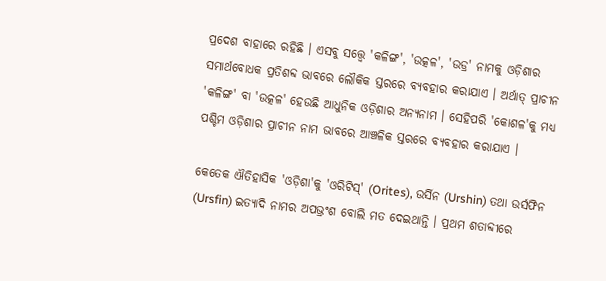ପ୍ରଦେଶ ବାହାରେ ରହିଛି । ଏସବୁ ସତ୍ତ୍ୱେ 'କଳିଙ୍ଗ', 'ଉତ୍କଳ', 'ଉଡ୍ର' ନାମକୁ ଓଡ଼ିଶାର ସମାର୍ଥବୋଧକ ପ୍ରତିଶବ୍ଦ ଭାବରେ ଲୌକିକ ସ୍ତରରେ ବ୍ୟବହାର କରାଯାଏ । ଅର୍ଥାତ୍‍ ପ୍ରାଚୀନ 'କଳିଙ୍ଗ' ବା 'ଉତ୍କଳ' ହେଉଛି ଆଧୁ‌ନିକ ଓଡ଼ିଶାର ଅନ୍ୟନାମ । ସେହିପରି 'କୋଶଳ'କୁ ମଧ୍ୟ ପଶ୍ଚିମ ଓଡ଼ିଶାର ପ୍ରାଚୀନ ନାମ ଭାବରେ ଆଞ୍ଚଳିକ ସ୍ତରରେ ବ୍ୟବହାର କରାଯାଏ ।

କେତେକ ଐତିହାସିକ 'ଓଡ଼ିଶା'କୁ 'ଓରିଟିସ୍‍' (Orites), ଉର୍ସି‌ନ (Urshin) ତଥା ଉର୍ସଫିନ (Ursfin) ଇତ୍ୟାଦି ନାମର ଅପଭ୍ରଂଶ ବୋଲି ମତ ଦେଇଥାନ୍ତି । ପ୍ରଥମ ଶତାବ୍ଦୀରେ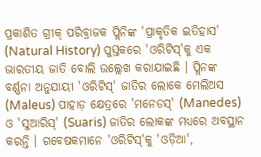ପ୍ରକାଶିତ ଗ୍ରୀକ୍‍ ପରିବ୍ରାଜକ ପ୍ଲି‌ନିଙ୍କ 'ପ୍ରାକୃତିକ ଇତିହାସ' (Natural History) ପୁସ୍ତକରେ 'ଓରିଟିସ୍'କୁ ଏକ ଭାରତୀୟ ଜାତି ବୋଲି ଉଲ୍ଲେଖ କରାଯାଇଛି । ପ୍ଲି‌ନଙ୍କ ବର୍ଣ୍ଣନା ଅନୁଯାୟୀ 'ଓରିଟିସ୍‍' ଜାତିର ଲୋକେ ମେଲିଅସ (Maleus) ପାହାଡ଼ କ୍ଷେତ୍ରରେ 'ମନେଡସ୍‍' (Manedes) ଓ 'ସୁଆରିସ୍‍' (Suaris) ଜାତିର ଲୋକଙ୍କ ମଧ୍ୟରେ ଅବସ୍ଥାନ କରନ୍ତି । ଗବେଷକମାନେ 'ଓରିଟିସ୍‍'କୁ 'ଓଡ଼ିଆ',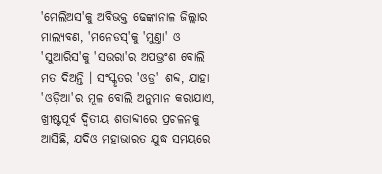'ମେଲିଅସ'କୁ ଅବିଭକ୍ତ ଢେଙ୍କାନାଳ ଜିଲ୍ଲାର ମାଲ୍ୟବଣ, 'ମନେଡସ୍‍'କୁ 'ମୁଣ୍ତା' ଓ 'ସୁଆରିସ'କୁ 'ସଉରା'ର ଅପଭ୍ରଂଶ ବୋଲି ମତ ଦିଅନ୍ତି । ସଂସ୍କୃତର 'ଓଡ୍ର' ଶବ୍ଦ, ଯାହା 'ଓଡ଼ିଆ'ର ମୂଳ ବୋଲି ଅନୁମାନ କରାଯାଏ, ଖ୍ରୀଷ୍ଟପୂର୍ବ ଦ୍ୱିତୀୟ ଶତାବ୍ଦୀରେ ପ୍ରଚଳନକୁ ଆସିଛି, ଯଦିଓ ମହାଭାରତ ଯୁଦ୍ଧ ସମୟରେ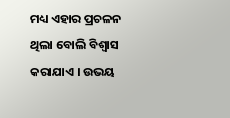ମଧ୍ୟ ଏହାର ପ୍ରଚଳନ ଥିଲା ବୋଲି ବିଶ୍ୱାସ କରାଯାଏ । ଉଭୟ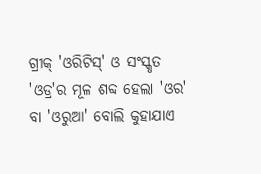ଗ୍ରୀକ୍‍ 'ଓରିଟିସ୍‍' ଓ ସଂସ୍କୃତ 'ଓଡ୍ର'ର ମୂଳ ଶବ୍ଦ ହେଲା 'ଓର' ବା 'ଓରୁଆ' ବୋଲି କୁହାଯାଏ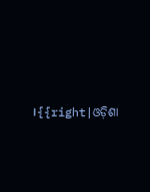।{{right|ଓଡ଼ିଶା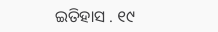ଇତିହାସ . ୧୯